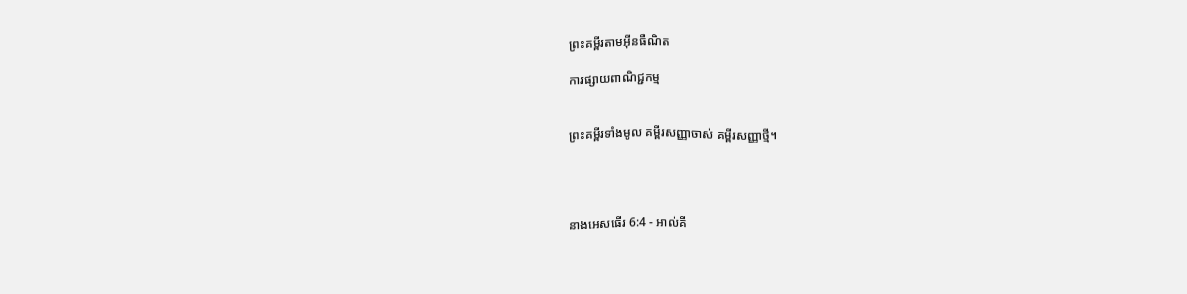ព្រះគម្ពីរតាមអ៊ីនធឺណិត

ការផ្សាយពាណិជ្ជកម្ម


ព្រះគម្ពីរទាំងមូល គម្ពីរសញ្ញាចាស់ គម្ពីរសញ្ញាថ្មី។




នាងអេសធើរ 6:4 - អាល់គី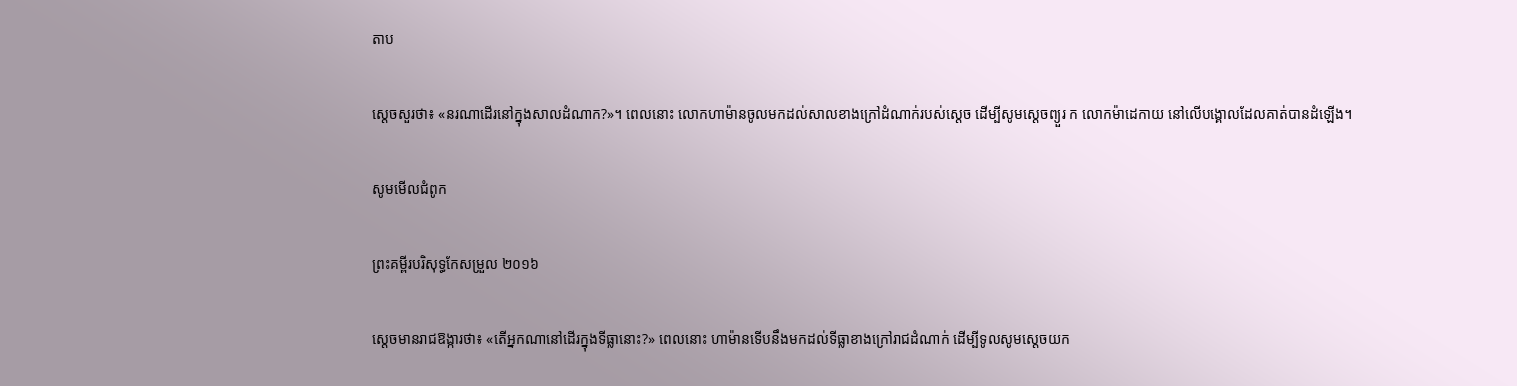តាប

ស្តេចសួរថា៖ «នរណាដើរនៅក្នុងសាលដំណាក?»។ ពេលនោះ លោកហាម៉ានចូលមកដល់សាលខាងក្រៅដំណាក់របស់ស្តេច ដើម្បីសូមស្ដេចព្យួរ ក លោកម៉ាដេ‌កាយ នៅលើបង្គោលដែលគាត់បានដំឡើង។

សូមមើលជំពូក

ព្រះគម្ពីរបរិសុទ្ធកែសម្រួល ២០១៦

ស្តេចមានរាជ‌ឱង្ការថា៖ «តើអ្នកណានៅដើរក្នុងទី‌ធ្លានោះ?» ពេលនោះ ហាម៉ានទើបនឹងមកដល់ទី‌ធ្លាខាងក្រៅរាជដំណាក់ ដើម្បីទូលសូមស្តេចយក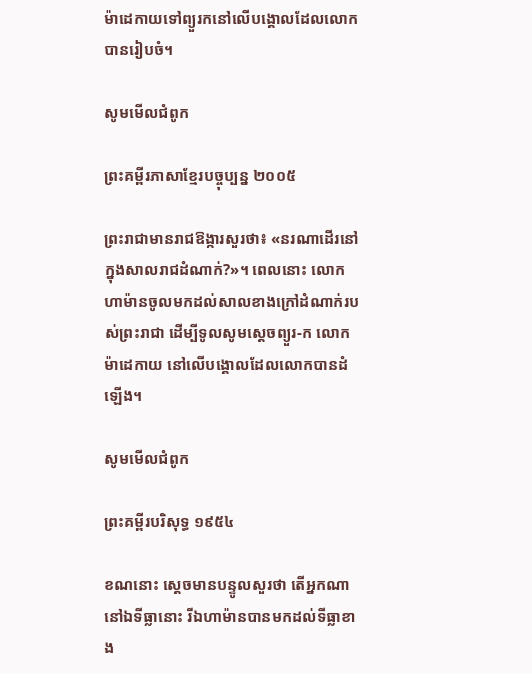ម៉ា‌ដេកាយទៅព្យួរកនៅលើបង្គោលដែលលោកបានរៀបចំ។

សូមមើលជំពូក

ព្រះគម្ពីរភាសាខ្មែរបច្ចុប្បន្ន ២០០៥

ព្រះ‌រាជាមានរាជ‌ឱង្ការសួរថា៖ «នរណាដើរនៅក្នុងសាលរាជដំណាក់?»។ ពេលនោះ លោកហាម៉ានចូលមកដល់សាលខាងក្រៅដំណាក់របស់ព្រះ‌រាជា ដើម្បីទូលសូមស្ដេចព្យួរ-ក លោកម៉ាដេ‌កាយ នៅលើបង្គោលដែលលោកបានដំឡើង។

សូមមើលជំពូក

ព្រះគម្ពីរបរិសុទ្ធ ១៩៥៤

ខណនោះ ស្តេចមានបន្ទូលសួរថា តើអ្នកណានៅឯទីធ្លានោះ រីឯហាម៉ានបានមកដល់ទីធ្លាខាង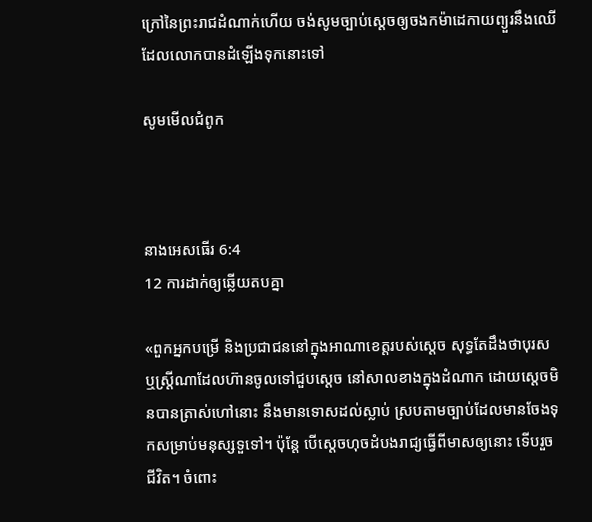ក្រៅនៃព្រះ‌រាជ‌ដំណាក់ហើយ ចង់សូមច្បាប់ស្តេចឲ្យចងកម៉ា‌ដេកាយព្យួរនឹងឈើ ដែលលោកបានដំឡើងទុកនោះទៅ

សូមមើលជំពូក



នាងអេសធើរ 6:4
12 ការដាក់ឲ្យឆ្លើយតបគ្នា

«ពួកអ្នកបម្រើ និងប្រជា‌ជននៅក្នុងអាណា‌ខេត្តរបស់ស្ដេច សុទ្ធតែដឹងថាបុរស ឬស្ត្រីណាដែលហ៊ានចូលទៅជួបស្ដេច នៅសាលខាងក្នុងដំណាក ដោយស្ដេចមិនបានត្រាស់ហៅនោះ នឹងមានទោសដល់ស្លាប់ ស្របតាមច្បាប់ដែលមានចែងទុកសម្រាប់មនុស្សទួទៅ។ ប៉ុន្តែ បើស្តេចហុចដំបងរាជ្យធ្វើពីមាសឲ្យនោះ ទើបរួចជីវិត។ ចំពោះ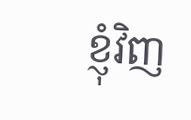ខ្ញុំវិញ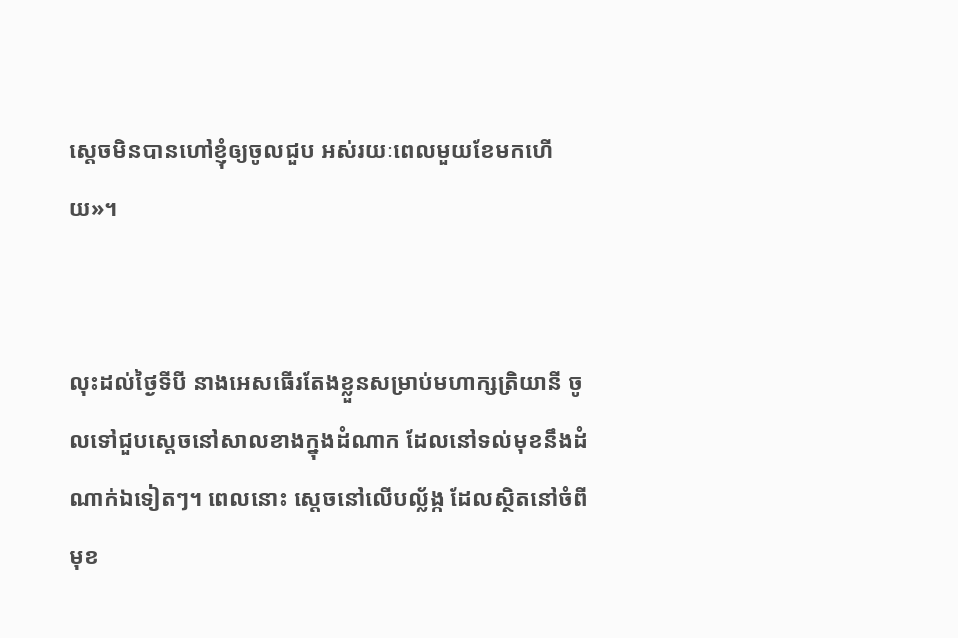ស្តេចមិនបានហៅខ្ញុំឲ្យចូលជួប អស់រយៈពេលមួយខែមកហើយ»។


លុះដល់ថ្ងៃទីបី នាងអេសធើរតែងខ្លួនសម្រាប់មហា‌ក្សត្រិ‌យានី ចូលទៅជួបស្ដេចនៅសាលខាងក្នុងដំណាក ដែលនៅទល់មុខនឹងដំណាក់ឯទៀតៗ។ ពេលនោះ ស្តេចនៅលើបល្ល័ង្ក ដែលស្ថិតនៅចំពីមុខ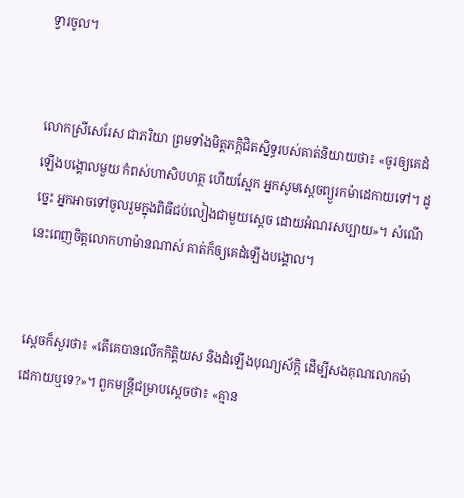ទ្វារចូល។


លោកស្រីសេរែស ជាភរិយា ព្រមទាំងមិត្ត‌ភក្ដិជិតស្និទ្ធរបស់គាត់និយាយថា៖ «ចូរឲ្យគេដំឡើងបង្គោលមួយ កំពស់ហា‌សិបហត្ថ ហើយស្អែក អ្នកសូមស្តេចព្យួរកម៉ាដេ‌កាយទៅ។ ដូច្នេះ អ្នកអាចទៅចូលរួមក្នុងពិធីជប់‌លៀងជាមួយស្តេច ដោយអំណរសប្បាយ»។ សំណើនេះពេញចិត្តលោកហាម៉ានណាស់ គាត់ក៏ឲ្យគេដំឡើងបង្គោល។


ស្តេចក៏សួរថា៖ «តើគេបានលើកកិត្តិយស និងដំឡើងបុណ្យស័ក្ដិ ដើម្បីសងគុណលោកម៉ាដេ‌កាយឬទេ?»។ ពួកមន្ត្រីជម្រាបស្ដេចថា៖ «គ្មាន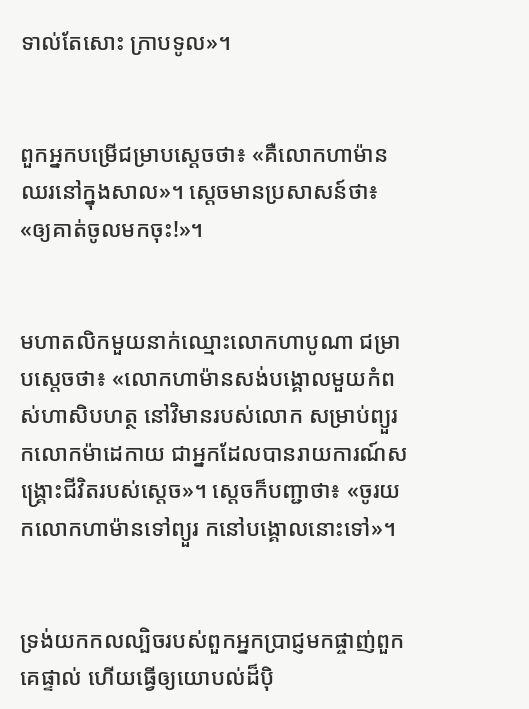ទាល់តែសោះ ក្រាបទូល»។


ពួកអ្នកបម្រើជម្រាបស្ដេចថា៖ «គឺលោកហាម៉ានឈរនៅក្នុងសាល»។ ស្តេចមានប្រសាសន៍ថា៖ «ឲ្យគាត់ចូលមកចុះ!»។


មហា‌តលិកមួយនាក់ឈ្មោះលោកហាបូ‌ណា ជម្រាបស្តេចថា៖ «លោកហាម៉ានសង់បង្គោលមួយកំពស់ហា‌សិបហត្ថ នៅវិមានរបស់លោក សម្រាប់ព្យួរ កលោកម៉ាដេ‌កាយ ជាអ្នកដែលបានរាយ‌ការណ៍សង្គ្រោះជីវិតរបស់ស្តេច»។ ស្តេចក៏បញ្ជាថា៖ «ចូរយកលោកហាម៉ានទៅព្យួរ កនៅបង្គោលនោះទៅ»។


ទ្រង់យកកល‌ល្បិចរបស់ពួកអ្នកប្រាជ្ញមកផ្ចាញ់ពួកគេផ្ទាល់ ហើយធ្វើឲ្យយោបល់ដ៏ប៉ិ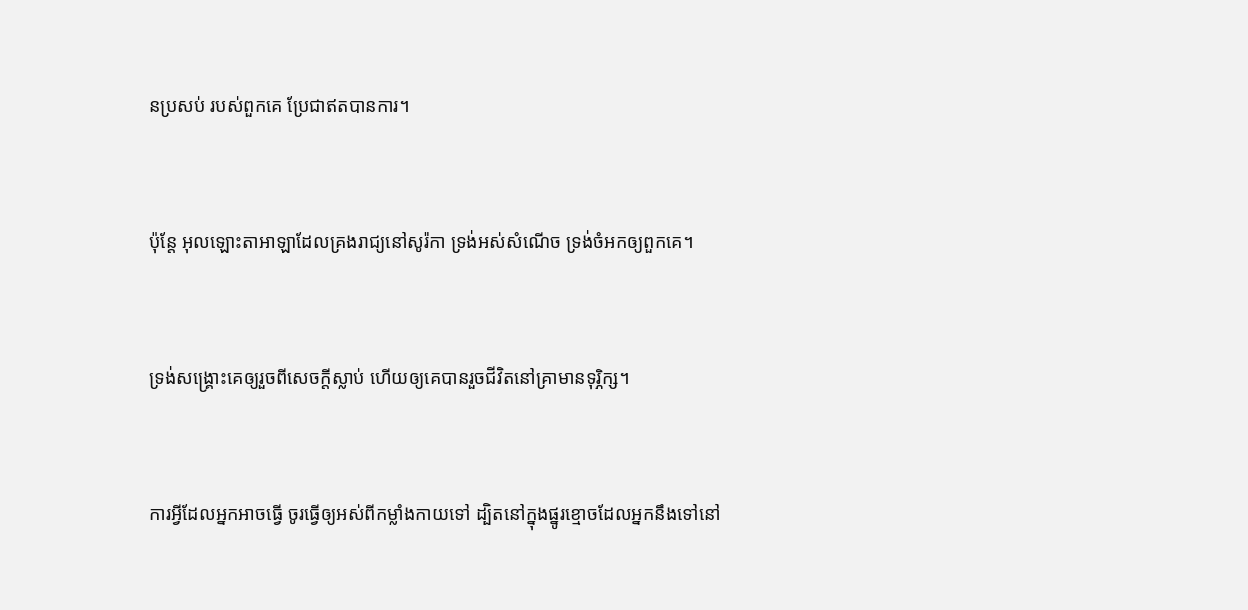ន‌ប្រសប់ របស់ពួកគេ ប្រែជាឥតបានការ។


ប៉ុន្តែ អុលឡោះ‌តាអាឡាដែលគ្រងរាជ្យនៅសូរ៉កា ទ្រង់អស់សំណើច ទ្រង់ចំអកឲ្យពួកគេ។


ទ្រង់សង្គ្រោះគេឲ្យរួចពីសេចក្ដីស្លាប់ ហើយឲ្យគេបានរួចជីវិតនៅគ្រាមានទុរ្ភិក្ស។


ការអ្វីដែលអ្នកអាចធ្វើ ចូរធ្វើឲ្យអស់ពីកម្លាំងកាយទៅ ដ្បិតនៅក្នុងផ្នូរខ្មោចដែលអ្នកនឹងទៅនៅ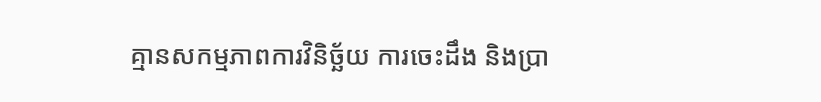គ្មានសកម្ម‌ភាពការវិនិច្ឆ័យ ការចេះដឹង និងប្រា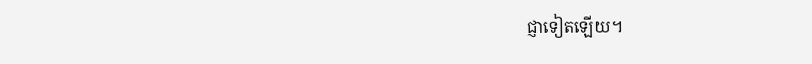ជ្ញាទៀតឡើយ។